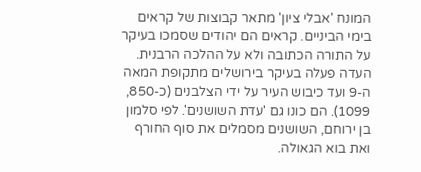המונח 'אבלי ציון' מתאר קבוצות של קראים בימי הביניים. קראים הם יהודים שסמכו בעיקר על התורה הכתובה ולא על ההלכה הרבנית.
העדה פעלה בעיקר בירושלים מתקופת המאה ה-9 ועד כיבוש העיר על ידי הצלבנים (כ-850, 1099). הם כונו גם 'עדת השושנים'. לפי סלמון בן ירוחם, השושנים מסמלים את סוף החורף ואת בוא הגאולה.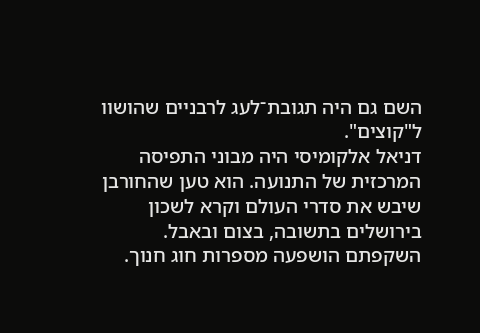השם גם היה תגובת־לעג לרבניים שהושוו ל"קוצים".
דניאל אלקומיסי היה מבוני התפיסה המרכזית של התנועה. הוא טען שהחורבן שיבש את סדרי העולם וקרא לשכון בירושלים בתשובה, בצום ובאבל.
השקפתם הושפעה מספרות חוג חנוך.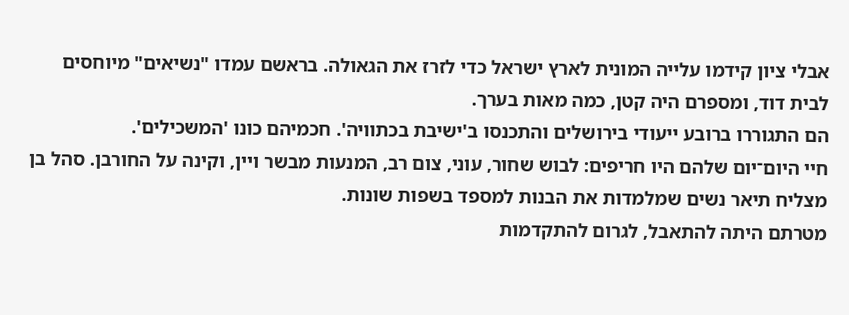אבלי ציון קידמו עלייה המונית לארץ ישראל כדי לזרז את הגאולה. בראשם עמדו "נשיאים" מיוחסים לבית דוד, ומספרם היה קטן, כמה מאות בערך.
הם התגוררו ברובע ייעודי בירושלים והתכנסו ב'ישיבת בכתוויה'. חכמיהם כונו 'המשכילים'.
חיי היום־יום שלהם היו חריפים: לבוש שחור, עוני, צום רב, המנעות מבשר ויין, וקינה על החורבן. סהל בן מצליח תיאר נשים שמלמדות את הבנות למספד בשפות שונות.
מטרתם היתה להתאבל, לגרום להתקדמות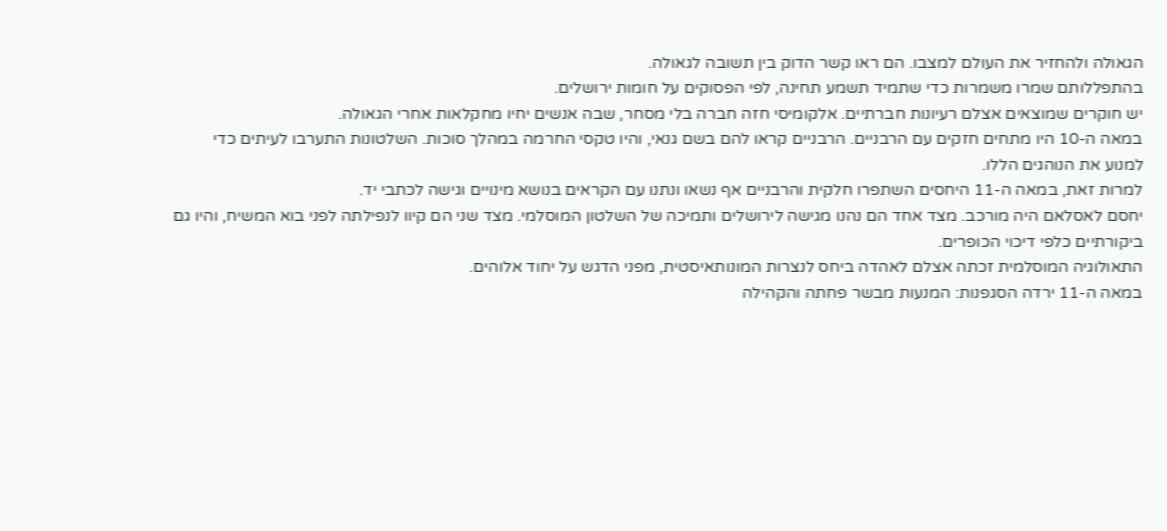הגאולה ולהחזיר את העולם למצבו. הם ראו קשר הדוק בין תשובה לגאולה.
בהתפללותם שמרו משמרות כדי שתמיד תשמע תחינה, לפי הפסוקים על חומות ירושלים.
יש חוקרים שמוצאים אצלם רעיונות חברתיים. אלקומיסי חזה חברה בלי מסחר, שבה אנשים יחיו מחקלאות אחרי הגאולה.
במאה ה-10 היו מתחים חזקים עם הרבניים. הרבניים קראו להם בשם גנאי, והיו טקסי החרמה במהלך סוכות. השלטונות התערבו לעיתים כדי למנוע את הנוהגים הללו.
למרות זאת, במאה ה-11 היחסים השתפרו חלקית והרבניים אף נשאו ונתנו עם הקראים בנושא מינויים וגישה לכתבי יד.
יחסם לאסלאם היה מורכב. מצד אחד הם נהנו מגישה לירושלים ותמיכה של השלטון המוסלמי. מצד שני הם קיוו לנפילתה לפני בוא המשיח, והיו גם ביקורתיים כלפי דיכוי הכופרים.
התאולוגיה המוסלמית זכתה אצלם לאהדה ביחס לנצרות המונותאיסטית, מפני הדגש על יחוד אלוהים.
במאה ה-11 ירדה הסגפנות: המנעות מבשר פחתה והקהילה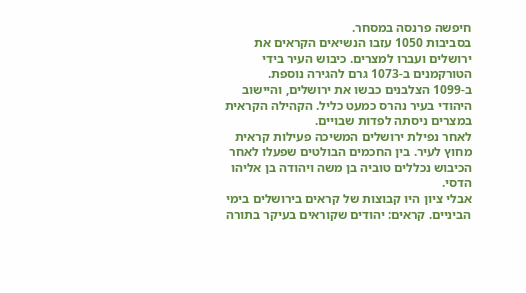חיפשה פרנסה במסחר.
בסביבות 1050 עזבו הנשיאים הקראים את ירושלים ועברו למצרים. כיבוש העיר בידי הטורקמנים ב-1073 גרם להגירה נוספת.
ב-1099 הצלבנים כבשו את ירושלים, והיישוב היהודי בעיר נהרס כמעט כליל. הקהילה הקראית במצרים ניסתה לפדות שבויים.
לאחר נפילת ירושלים המשיכה פעילות קראית מחוץ לעיר. בין החכמים הבולטים שפעלו לאחר הכיבוש נכללים טוביה בן משה ויהודה בן אליהו הדסי.
אבלי ציון היו קבוצות של קראים בירושלים בימי הביניים. קראים: יהודים שקוראים בעיקר בתורה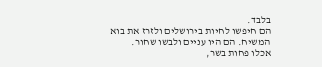בלבד.
הם חיפשו לחיות בירושלים ולזרז את בוא המשיח. הם היו עניים ולבשו שחור.
אכלו פחות בשר,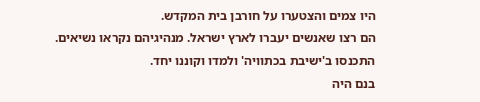היו צמים והצטערו על חורבן בית המקדש.
הם רצו שאנשים יעברו לארץ ישראל. מנהיגיהם נקראו נשיאים.
התכנסו ב'ישיבת בכתוויה' ולמדו וקוננו יחד.
בנם היה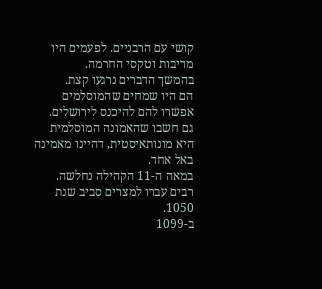קושי עם הרבניים. לפעמים היו מריבות וטקסי החרמה.
בהמשך הדברים נרגעו קצת.
הם היו שמחים שהמוסלמים אפשרו להם להיכנס לירושלים.
גם חשבו שהאמונה המוסלמית היא מונותאיסטית, דהיינו מאמינה באל אחד.
במאה ה-11 הקהילה נחלשה. רבים עברו למצרים סביב שנת 1050.
ב-1099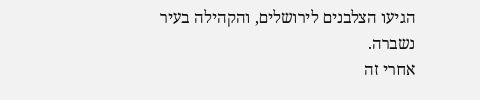הגיעו הצלבנים לירושלים, והקהילה בעיר נשברה.
אחרי זה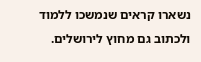נשארו קראים שנמשכו ללמוד ולכתוב גם מחוץ לירושלים.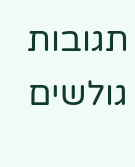תגובות גולשים